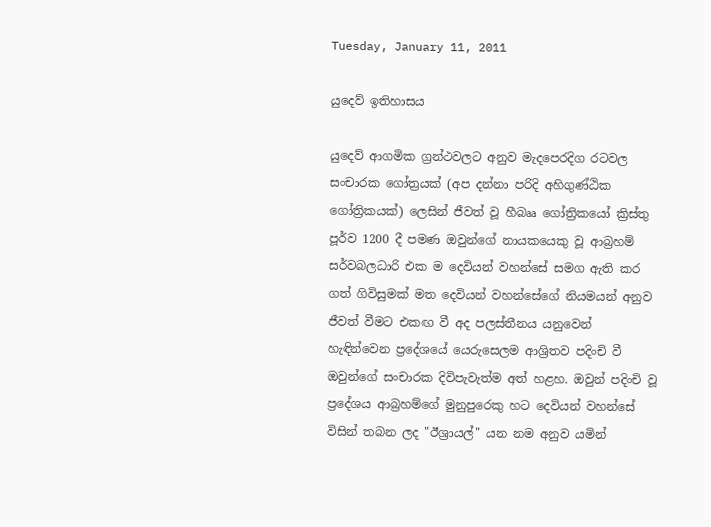Tuesday, January 11, 2011

යුදෙව් ඉතිහාසය

යුදෙව් ආගමික ග්‍රන්ථවලට අනුව මැදපෙරදිග රටවල සංචාරක ගෝත්‍රයක්‌ (අප දන්නා පරිදි අහිගුණ්‌ඨික ගෝත්‍රිකයක්‌) ලෙසින් ජීවත් වූ හීබෲ ගෝත්‍රිකයෝ ක්‍රිස්‌තු පූර්ව 1200 දී පමණ ඔවුන්ගේ නායකයෙකු වූ ආබ්‍රහම් සර්වබලධාරි එක ම දෙවියන් වහන්සේ සමග ඇති කර ගත් ගිවිසුමක්‌ මත දෙවියන් වහන්සේගේ නියමයන් අනුව ජීවත් වීමට එකඟ වී අද පලස්‌තීනය යනුවෙන් හැඳින්වෙන ප්‍රදේශයේ යෙරුසෙලම ආශ්‍රිතව පදිංචි වී ඔවුන්ගේ සංචාරක දිවිපැවැත්ම අත් හළහ. ඔවුන් පදිංචි වූ ප්‍රදේශය ආබ්‍රහම්ගේ මුනුපුරෙකු හට දෙවියන් වහන්සේ විසින් තබන ලද "ඊශ්‍රායල්" යන නම අනුව යමින්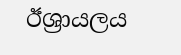ඊශ්‍රායලය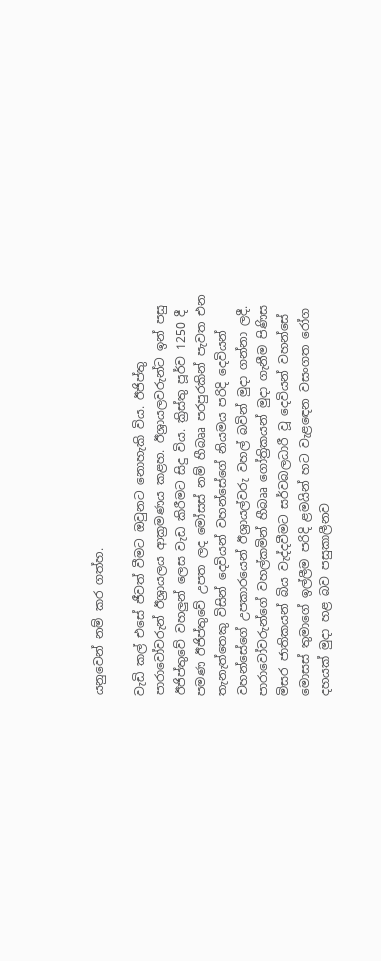යනුවෙන් නම් කර ගත්හ.

වැඩි කල් එසේ ජීවත් වීමට ඔවුනට නොහැකි විය. ඊජිප්තු පාරාවෝවරුන් ඊශ්‍රායලය ආක්‍රමණය කළහ. ඊශ්‍රායලවරුන්ට ඉන් පසු ඊජිප්තුවේ වහලුන් ලෙස වැඩ කිරීමට සිදු විය. ක්‍රිස්‌තු පූර්ව 1250 දී පමණ ඊජිප්තුවේ උපත ලද මෝසස්‌ නම් හීබෲ පරපුරකින් පැවත එන තැනැත්තෙකු විසින් දෙවියන් වහන්සේගේ නියමය පරිදි දෙවියන් වහන්සේගේ උපකාරයෙන් ඊශ්‍රායල්වරු වහල් බවින් මුදා ගන්නා ලදී. පාරාවෝවරුන්ගේ වහල්කමින් හීබෲ ගෝත්‍රිකයන් මුදා ගැනීම පිණිස මිසර ජාතිකයන් බිය වැද්දවීමට සර්වබලධාරී වූ දෙවියන් වහන්සේ මොසස්‌ තුමාගේ ඉල්ලීම පරිදි ළමයින් හට වැළඳෙන වසංගත රෝග දහයක්‌ මුදා හළ බව පසුකාලීනව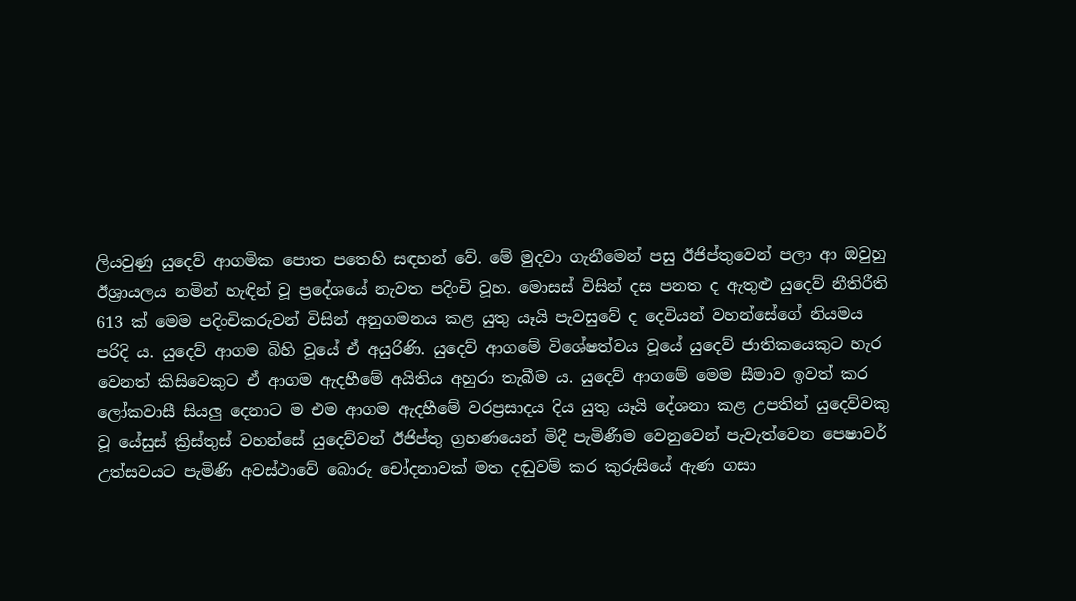ලියවුණු යුදෙව් ආගමික පොත පතෙහි සඳහන් වේ. මේ මුදවා ගැනීමෙන් පසු ඊජිප්තුවෙන් පලා ආ ඔවුහු ඊශ්‍රායලය නමින් හැඳින් වූ ප්‍රදේශයේ නැවත පදිංචි වූහ. මොසස්‌ විසින් දස පනත ද ඇතුළු යුදෙව් නීතිරීති 613 ක්‌ මෙම පදිංචිකරුවන් විසින් අනුගමනය කළ යුතු යෑයි පැවසුවේ ද දෙවියන් වහන්සේගේ නියමය පරිදි ය. යුදෙව් ආගම බිහි වූයේ ඒ අයුරිණි. යුදෙව් ආගමේ විශේෂත්වය වූයේ යුදෙව් ජාතිකයෙකුට හැර වෙනත් කිසිවෙකුට ඒ ආගම ඇදහීමේ අයිතිය අහුරා තැබීම ය. යුදෙව් ආගමේ මෙම සීමාව ඉවත් කර ලෝකවාසී සියලු දෙනාට ම එම ආගම ඇදහීමේ වරප්‍රසාදය දිය යුතු යෑයි දේශනා කළ උපතින් යුදෙව්වකු වූ යේසුස්‌ ක්‍රිස්‌තුස්‌ වහන්සේ යුදෙව්වන් ඊජිප්තු ග්‍රහණයෙන් මිදී පැමිණීම වෙනුවෙන් පැවැත්වෙන පෙෂාවර් උත්සවයට පැමිණි අවස්‌ථාවේ බොරු චෝදනාවක්‌ මත දඬුවම් කර කුරුසියේ ඇණ ගසා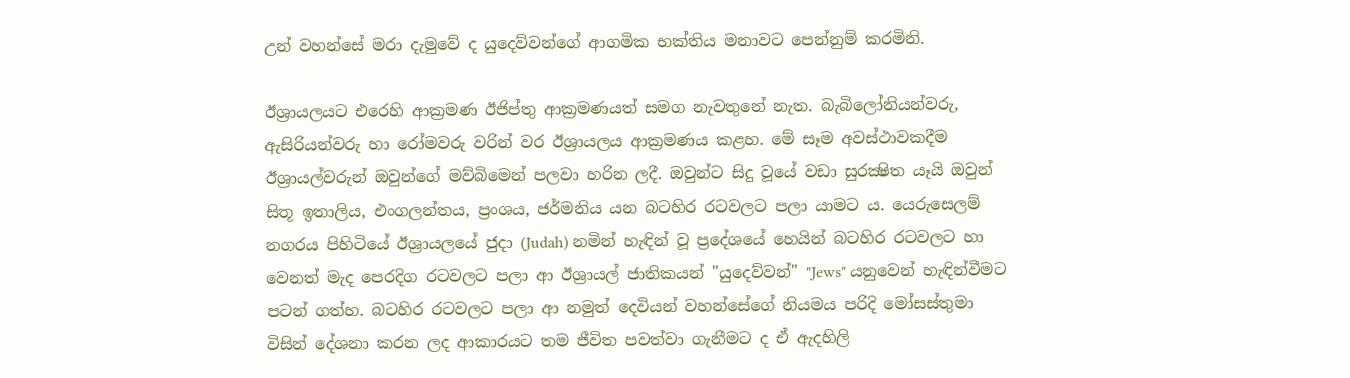උන් වහන්සේ මරා දැමුවේ ද යුදෙව්වන්ගේ ආගමික භක්‌තිය මනාවට පෙන්නුම් කරමිනි.

ඊශ්‍රායලයට එරෙහි ආක්‍රමණ ඊජිප්තු ආක්‍රමණයත් සමග නැවතුනේ නැත. බැබිලෝනියන්වරු, ඇසිරියන්වරු හා රෝමවරු වරින් වර ඊශ්‍රායලය ආක්‍රමණය කළහ. මේ සෑම අවස්‌ථාවකදීම ඊශ්‍රායල්වරුන් ඔවුන්ගේ මව්බිමෙන් පලවා හරින ලදී. ඔවුන්ට සිදු වූයේ වඩා සුරක්‍ෂිත යෑයි ඔවුන් සිතූ ඉතාලිය, එංගලන්තය, ප්‍රංශය, ජර්මනිය යන බටහිර රටවලට පලා යාමට ය. යෙරුසෙලම් නගරය පිහිටියේ ඊශ්‍රායලයේ ජුදා (Judah) නමින් හැඳින් වූ ප්‍රදේශයේ හෙයින් බටහිර රටවලට හා වෙනත් මැද පෙරදිග රටවලට පලා ආ ඊශ්‍රායල් ජාතිකයන් "යුදෙව්වන්" "Jews" යනුවෙන් හැඳින්වීමට පටන් ගත්හ. බටහිර රටවලට පලා ආ නමුත් දෙවියන් වහන්සේගේ නියමය පරිදි මෝසස්‌තුමා විසින් දේශනා කරන ලද ආකාරයට තම ජීවිත පවත්වා ගැනීමට ද ඒ ඇදහිලි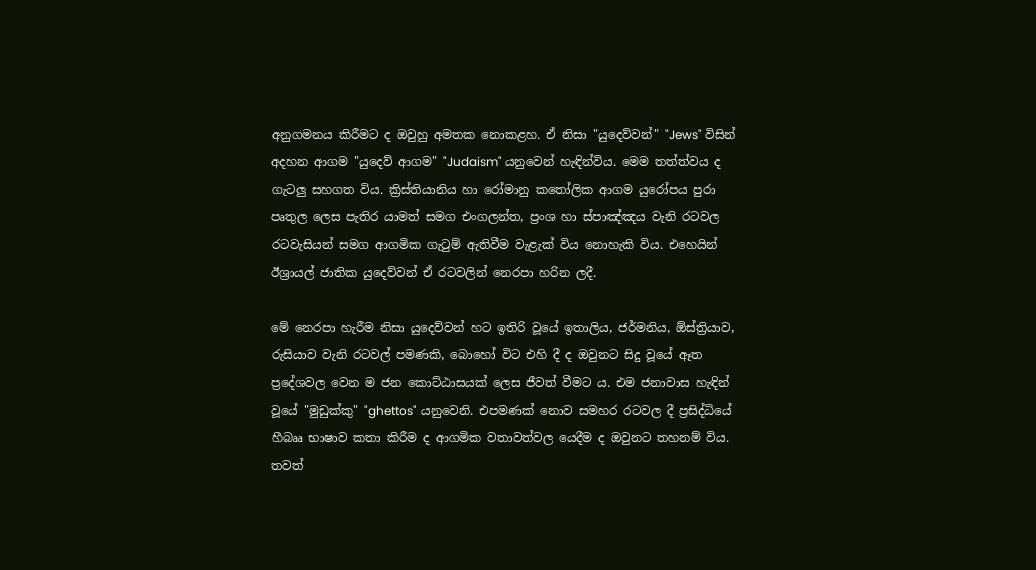අනුගමනය කිරීමට ද ඔවුහු අමතක නොකළහ. ඒ නිසා "යුදෙව්වන්" "Jews" විසින් අදහන ආගම "යුදෙව් ආගම" "Judaism" යනුවෙන් හැඳින්විය. මෙම තත්ත්වය ද ගැටලු සහගත විය. ක්‍රිස්‌තියානිය හා රෝමානු කතෝලික ආගම යුරෝපය පුරා පෘතුල ලෙස පැතිර යාමත් සමග එංගලන්ත, ප්‍රංශ හා ස්‌පාඤ්ඤය වැනි රටවල රටවැසියන් සමග ආගමික ගැටුම් ඇතිවීම වැළැක්‌ විය නොහැකි විය. එහෙයින් ඊශ්‍රායල් ජාතික යුදෙව්වන් ඒ රටවලින් නෙරපා හරින ලදී.

මේ නෙරපා හැරීම නිසා යුදෙව්වන් හට ඉතිරි වූයේ ඉතාලිය, ජර්මනිය, ඕස්‌ත්‍රියාව, රුසියාව වැනි රටවල් පමණකි, බොහෝ විට එහි දී ද ඔවුනට සිදු වූයේ ඈත ප්‍රදේශවල වෙන ම ජන කොට්‌ඨාසයක්‌ ලෙස ජීවත් වීමට ය. එම ජනාවාස හැඳින් වූයේ "මුඩුක්‌කු" "ghettos" යනුවෙනි. එපමණක්‌ නොව සමහර රටවල දී ප්‍රසිද්ධියේ හීබෲ භාෂාව කතා කිරීම ද ආගමික වතාවත්වල යෙදීම ද ඔවුනට තහනම් විය. තවත්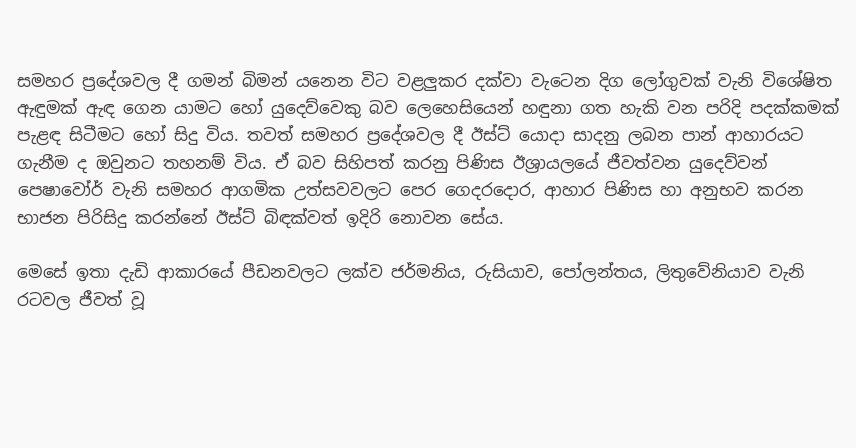සමහර ප්‍රදේශවල දී ගමන් බිමන් යනෙන විට වළලුකර දක්‌වා වැටෙන දිග ලෝගුවක්‌ වැනි විශේෂිත ඇඳුමක්‌ ඇඳ ගෙන යාමට හෝ යුදෙව්වෙකු බව ලෙහෙසියෙන් හඳුනා ගත හැකි වන පරිදි පදක්‌කමක්‌ පැළඳ සිටීමට හෝ සිදු විය. තවත් සමහර ප්‍රදේශවල දී ඊස්‌ට්‌ යොදා සාදනු ලබන පාන් ආහාරයට ගැනීම ද ඔවුනට තහනම් විය. ඒ බව සිහිපත් කරනු පිණිස ඊශ්‍රායලයේ ජීවත්වන යුදෙව්වන් පෙෂාවෝර් වැනි සමහර ආගමික උත්සවවලට පෙර ගෙදරදොර, ආහාර පිණිස හා අනුභව කරන භාජන පිරිසිදු කරන්නේ ඊස්‌ට්‌ බිඳක්‌වත් ඉදිරි නොවන සේය.

මෙසේ ඉතා දැඩි ආකාරයේ පීඩනවලට ලක්‌ව ජර්මනිය, රුසියාව, පෝලන්තය, ලිතුවේනියාව වැනි රටවල ජීවත් වූ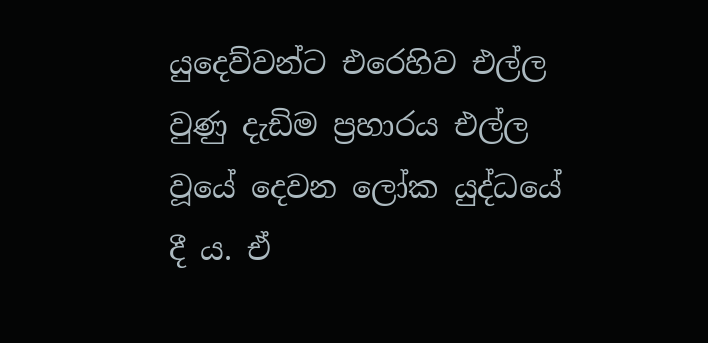යුදෙව්වන්ට එරෙහිව එල්ල වුණු දැඩිම ප්‍රහාරය එල්ල වූයේ දෙවන ලෝක යුද්ධයේ දී ය. ඒ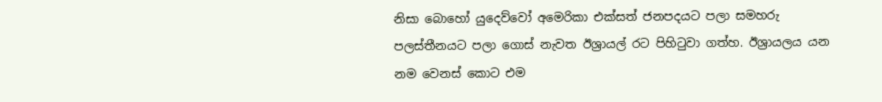නිසා බොහෝ යුදෙව්වෝ අමෙරිකා එක්‌සත් ජනපදයට පලා සමහරු පලස්‌තීනයට පලා ගොස්‌ නැවත ඊශ්‍රායල් රට පිහිටුවා ගත්හ. ඊශ්‍රායලය යන නම වෙනස්‌ කොට එම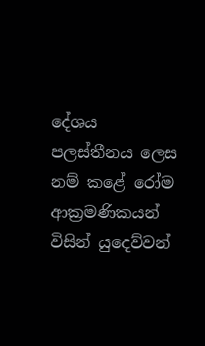දේශය පලස්‌තීනය ලෙස නම් කළේ රෝම ආක්‍රමණිකයන් විසින් යුදෙව්වන්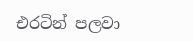එරටින් පලවා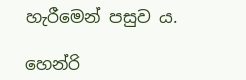හැරීමෙන් පසුව ය.

හෙන්රි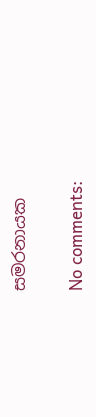සමරනායක

No comments: